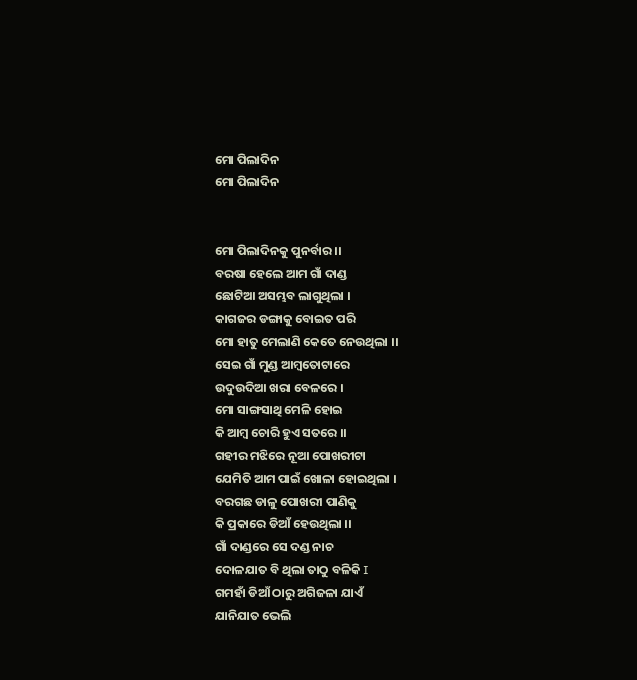ମୋ ପିଲାଦିନ
ମୋ ପିଲାଦିନ


ମୋ ପିଲାଦିନକୁ ପୁନର୍ବାର ।।
ବରଷା ହେଲେ ଆମ ଗାଁ ଦାଣ୍ଡ
ଛୋଟିଆ ଅସମ୍ଭବ ଲାଗୁଥିଲା ।
କାଗଜର ଡଙ୍ଗାକୁ ବୋଇତ ପରି
ମୋ ହାତୁ ମେଲାଣି କେତେ ନେଉଥିଲା ।।
ସେଇ ଗାଁ ମୁଣ୍ଡ ଆମ୍ବତୋଟାରେ
ଉଦୁଉଦିଆ ଖରା ବେଳରେ ।
ମୋ ସାଙ୍ଗସାଥି ମେଳି ହୋଇ
କି ଆମ୍ବ ଚୋରି ହୁଏ ସତରେ ।।
ଗହୀର ମଝିରେ ନୂଆ ପୋଖରୀଟା
ଯେମିତି ଆମ ପାଇଁ ଖୋଳା ହୋଇଥିଲା ।
ବରଗଛ ଡାଳୁ ପୋଖରୀ ପାଣିକୁ
କି ପ୍ରକାରେ ଡିଆଁ ହେଉଥିଲା ।।
ଗାଁ ଦାଣ୍ଡରେ ସେ ଦଣ୍ଡ ନାଚ
ଦୋଳଯାତ ବି ଥିଲା ତାଠୁ ବଳିକି I
ଗମହାଁ ଡିଆଁ ଠାରୁ ଅଗିଜଳା ଯାଏଁ
ଯାନିଯାତ ଭେଲି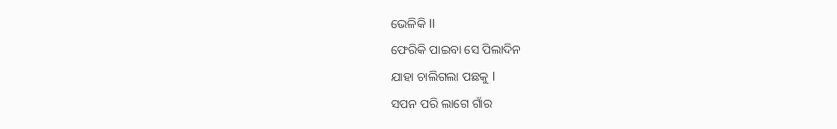ଭେଳିକି II
ଫେରିକି ପାଇବା ସେ ପିଲାଦିନ
ଯାହା ଚାଲିଗଲା ପଛକୁ I
ସପନ ପରି ଲାଗେ ଗାଁର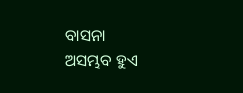ବାସନା
ଅସମ୍ଭବ ହୁଏ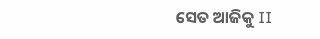ସେତ ଆଜିକୁ II